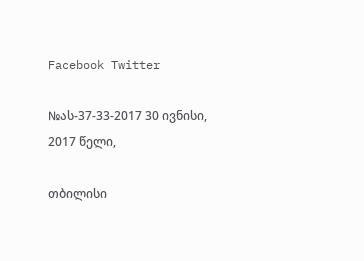Facebook Twitter

№ას-37-33-2017 30 ივნისი, 2017 წელი,

თბილისი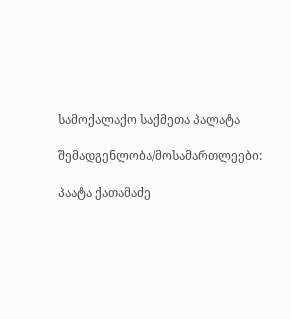სამოქალაქო საქმეთა პალატა

შემადგენლობა/მოსამართლეები:

პაატა ქათამაძე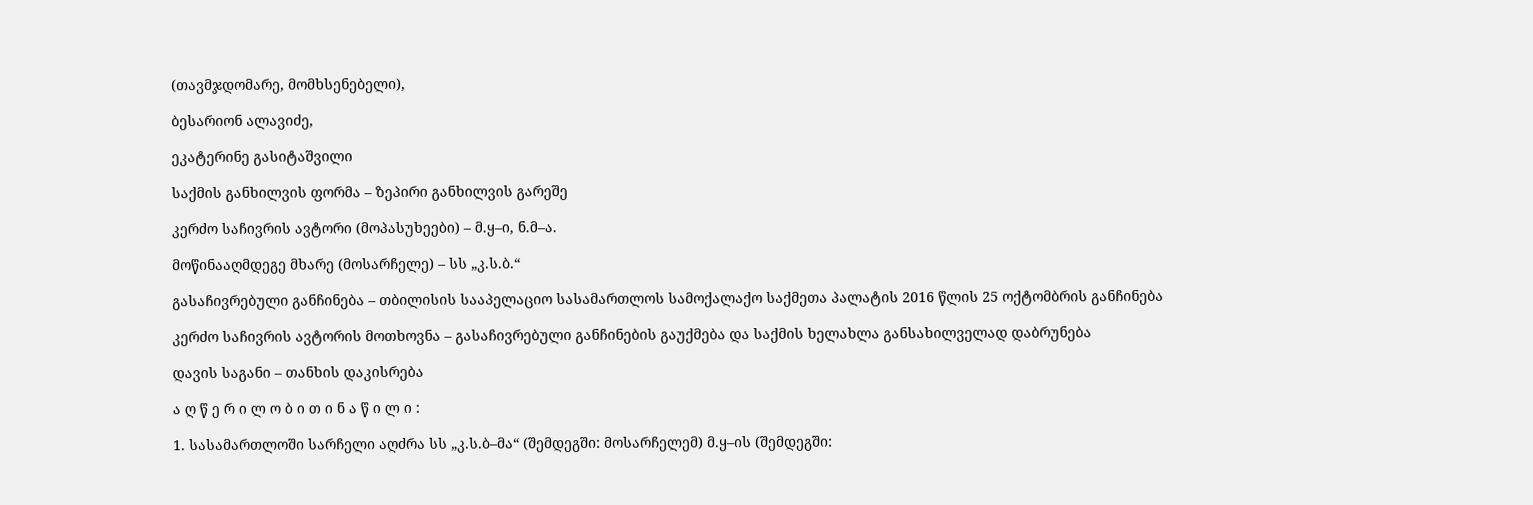(თავმჯდომარე, მომხსენებელი),

ბესარიონ ალავიძე,

ეკატერინე გასიტაშვილი

საქმის განხილვის ფორმა – ზეპირი განხილვის გარეშე

კერძო საჩივრის ავტორი (მოპასუხეები) – მ.ყ–ი, ნ.მ–ა.

მოწინააღმდეგე მხარე (მოსარჩელე) – სს „კ.ს.ბ.“

გასაჩივრებული განჩინება – თბილისის სააპელაციო სასამართლოს სამოქალაქო საქმეთა პალატის 2016 წლის 25 ოქტომბრის განჩინება

კერძო საჩივრის ავტორის მოთხოვნა – გასაჩივრებული განჩინების გაუქმება და საქმის ხელახლა განსახილველად დაბრუნება

დავის საგანი – თანხის დაკისრება

ა ღ წ ე რ ი ლ ო ბ ი თ ი ნ ა წ ი ლ ი :

1. სასამართლოში სარჩელი აღძრა სს „კ.ს.ბ–მა“ (შემდეგში: მოსარჩელემ) მ.ყ–ის (შემდეგში: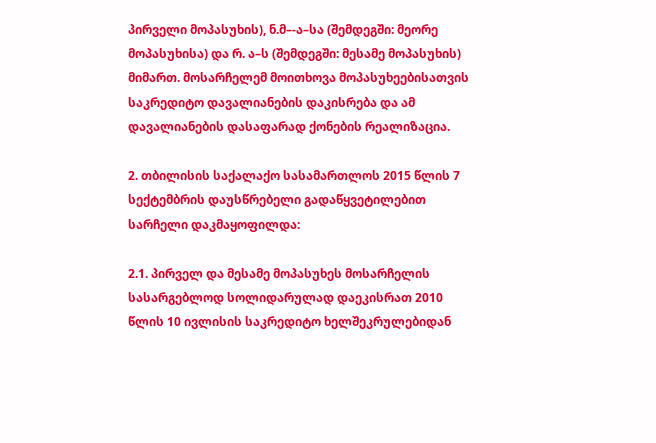პირველი მოპასუხის), ნ.მ–-ა–სა (შემდეგში: მეორე მოპასუხისა) და რ. ა–ს (შემდეგში: მესამე მოპასუხის) მიმართ. მოსარჩელემ მოითხოვა მოპასუხეებისათვის საკრედიტო დავალიანების დაკისრება და ამ დავალიანების დასაფარად ქონების რეალიზაცია.

2. თბილისის საქალაქო სასამართლოს 2015 წლის 7 სექტემბრის დაუსწრებელი გადაწყვეტილებით სარჩელი დაკმაყოფილდა:

2.1. პირველ და მესამე მოპასუხეს მოსარჩელის სასარგებლოდ სოლიდარულად დაეკისრათ 2010 წლის 10 ივლისის საკრედიტო ხელშეკრულებიდან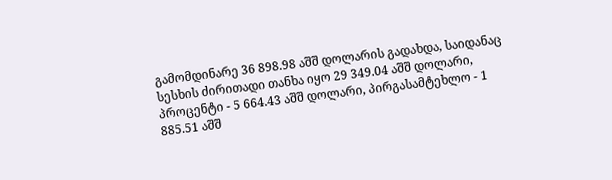გამომდინარე 36 898.98 აშშ დოლარის გადახდა, საიდანაც სესხის ძირითადი თანხა იყო 29 349.04 აშშ დოლარი, პროცენტი - 5 664.43 აშშ დოლარი, პირგასამტეხლო - 1 885.51 აშშ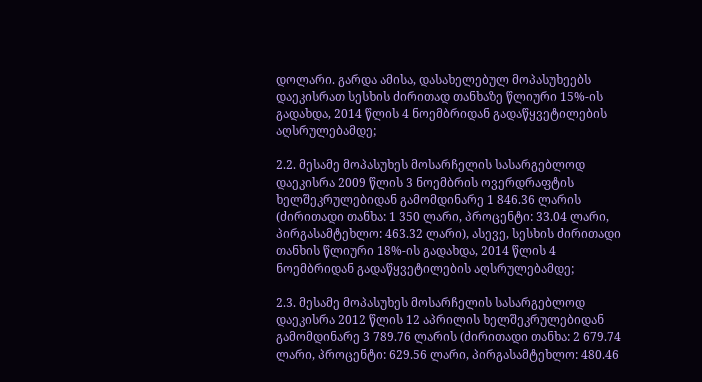დოლარი. გარდა ამისა, დასახელებულ მოპასუხეებს დაეკისრათ სესხის ძირითად თანხაზე წლიური 15%-ის გადახდა, 2014 წლის 4 ნოემბრიდან გადაწყვეტილების აღსრულებამდე;

2.2. მესამე მოპასუხეს მოსარჩელის სასარგებლოდ დაეკისრა 2009 წლის 3 ნოემბრის ოვერდრაფტის ხელშეკრულებიდან გამომდინარე 1 846.36 ლარის (ძირითადი თანხა: 1 350 ლარი, პროცენტი: 33.04 ლარი, პირგასამტეხლო: 463.32 ლარი), ასევე, სესხის ძირითადი თანხის წლიური 18%-ის გადახდა, 2014 წლის 4 ნოემბრიდან გადაწყვეტილების აღსრულებამდე;

2.3. მესამე მოპასუხეს მოსარჩელის სასარგებლოდ დაეკისრა 2012 წლის 12 აპრილის ხელშეკრულებიდან გამომდინარე 3 789.76 ლარის (ძირითადი თანხა: 2 679.74 ლარი, პროცენტი: 629.56 ლარი, პირგასამტეხლო: 480.46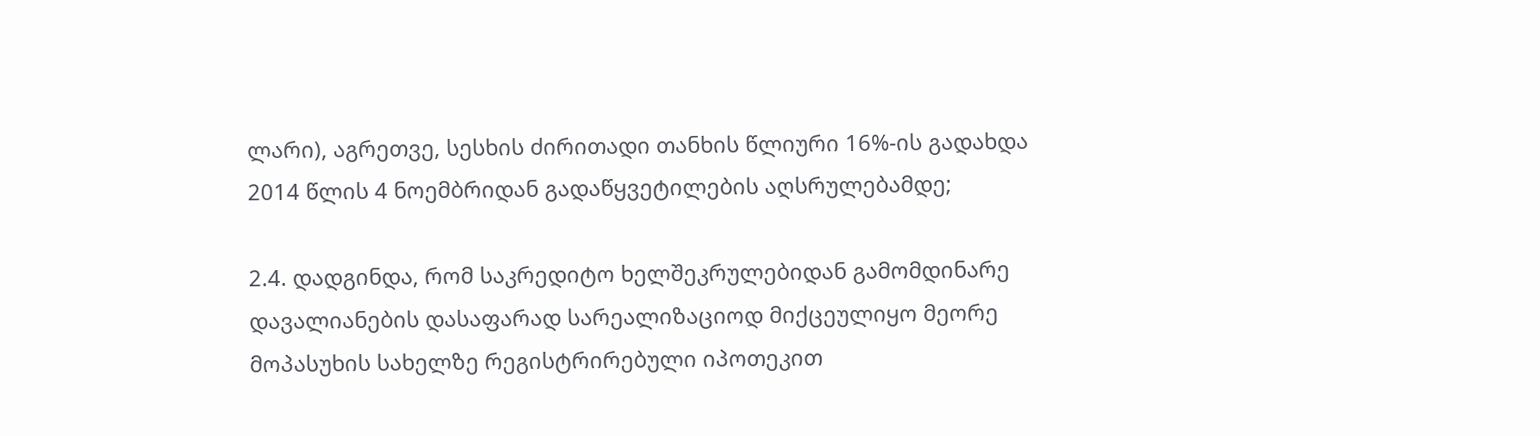ლარი), აგრეთვე, სესხის ძირითადი თანხის წლიური 16%-ის გადახდა 2014 წლის 4 ნოემბრიდან გადაწყვეტილების აღსრულებამდე;

2.4. დადგინდა, რომ საკრედიტო ხელშეკრულებიდან გამომდინარე დავალიანების დასაფარად სარეალიზაციოდ მიქცეულიყო მეორე მოპასუხის სახელზე რეგისტრირებული იპოთეკით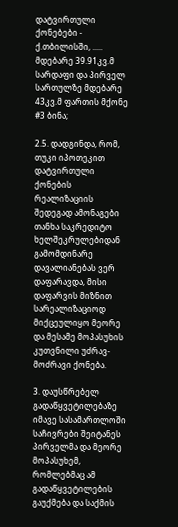დატვირთული ქონებები - ქ.თბილისში, ..... მდებარე 39.91კვ.მ სარდაფი და პირველ სართულზე მდებარე 43კვ.მ ფართის მქონე #3 ბინა;

2.5. დადგინდა, რომ, თუკი იპოთეკით დატვირთული ქონების რეალიზაციის შედეგად ამონაგები თანხა საკრედიტო ხელშეკრულებიდან გამომდინარე დავალიანებას ვერ დაფარავდა, მისი დაფარვის მიზნით სარეალიზაციოდ მიქცეულიყო მეორე და მესამე მოპასუხის კუთვნილი უძრავ-მოძრავი ქონება.

3. დაუსწრებელ გადაწყვეტილებაზე იმავე სასამართლოში საჩივრები შეიტანეს პირველმა და მეორე მოპასუხემ, რომლებმაც ამ გადაწყვეტილების გაუქმება და საქმის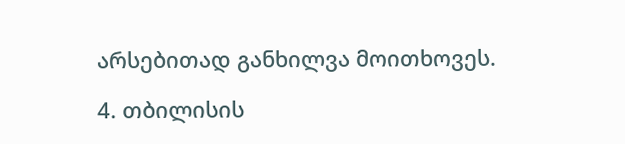არსებითად განხილვა მოითხოვეს.

4. თბილისის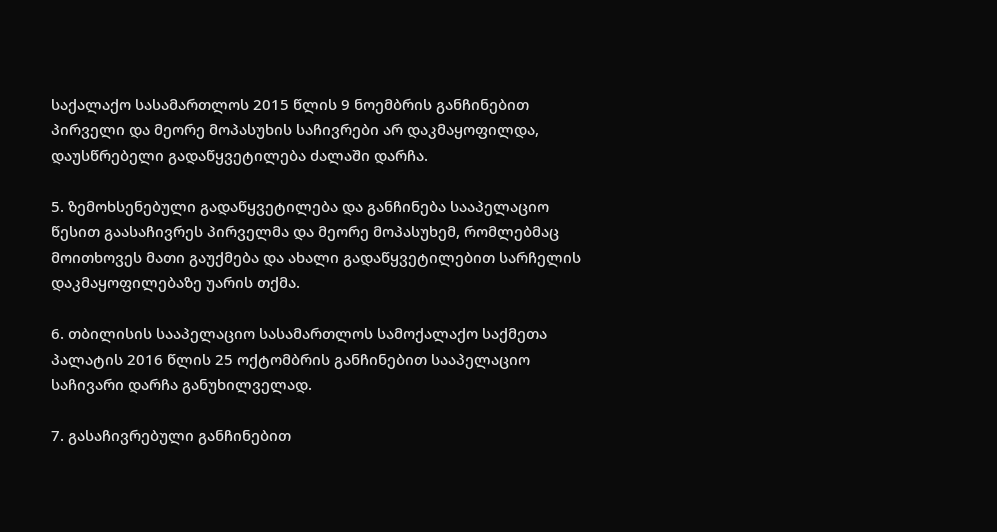საქალაქო სასამართლოს 2015 წლის 9 ნოემბრის განჩინებით პირველი და მეორე მოპასუხის საჩივრები არ დაკმაყოფილდა, დაუსწრებელი გადაწყვეტილება ძალაში დარჩა.

5. ზემოხსენებული გადაწყვეტილება და განჩინება სააპელაციო წესით გაასაჩივრეს პირველმა და მეორე მოპასუხემ, რომლებმაც მოითხოვეს მათი გაუქმება და ახალი გადაწყვეტილებით სარჩელის დაკმაყოფილებაზე უარის თქმა.

6. თბილისის სააპელაციო სასამართლოს სამოქალაქო საქმეთა პალატის 2016 წლის 25 ოქტომბრის განჩინებით სააპელაციო საჩივარი დარჩა განუხილველად.

7. გასაჩივრებული განჩინებით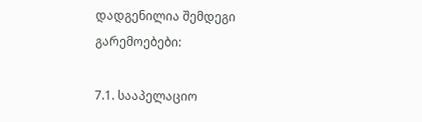დადგენილია შემდეგი გარემოებები:

7.1. სააპელაციო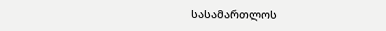სასამართლოს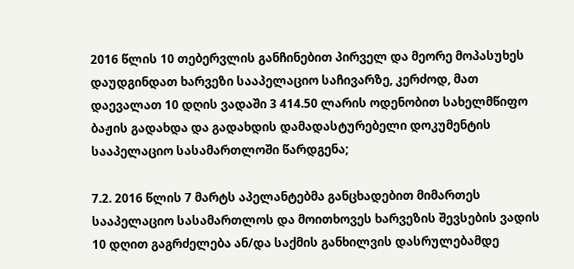2016 წლის 10 თებერვლის განჩინებით პირველ და მეორე მოპასუხეს დაუდგინდათ ხარვეზი სააპელაციო საჩივარზე, კერძოდ, მათ დაევალათ 10 დღის ვადაში 3 414.50 ლარის ოდენობით სახელმწიფო ბაჟის გადახდა და გადახდის დამადასტურებელი დოკუმენტის სააპელაციო სასამართლოში წარდგენა;

7.2. 2016 წლის 7 მარტს აპელანტებმა განცხადებით მიმართეს სააპელაციო სასამართლოს და მოითხოვეს ხარვეზის შევსების ვადის 10 დღით გაგრძელება ან/და საქმის განხილვის დასრულებამდე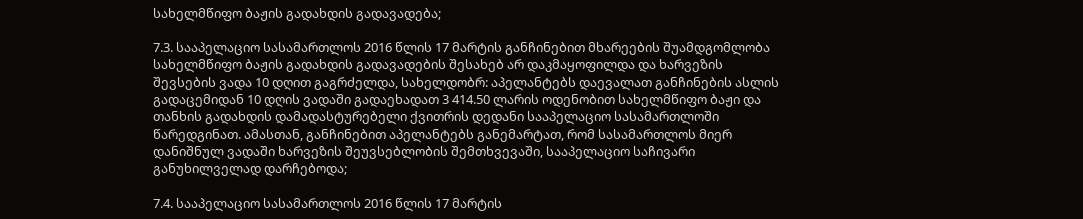სახელმწიფო ბაჟის გადახდის გადავადება;

7.3. სააპელაციო სასამართლოს 2016 წლის 17 მარტის განჩინებით მხარეების შუამდგომლობა სახელმწიფო ბაჟის გადახდის გადავადების შესახებ არ დაკმაყოფილდა და ხარვეზის შევსების ვადა 10 დღით გაგრძელდა, სახელდობრ: აპელანტებს დაევალათ განჩინების ასლის გადაცემიდან 10 დღის ვადაში გადაეხადათ 3 414.50 ლარის ოდენობით სახელმწიფო ბაჟი და თანხის გადახდის დამადასტურებელი ქვითრის დედანი სააპელაციო სასამართლოში წარედგინათ. ამასთან, განჩინებით აპელანტებს განემარტათ, რომ სასამართლოს მიერ დანიშნულ ვადაში ხარვეზის შეუვსებლობის შემთხვევაში, სააპელაციო საჩივარი განუხილველად დარჩებოდა;

7.4. სააპელაციო სასამართლოს 2016 წლის 17 მარტის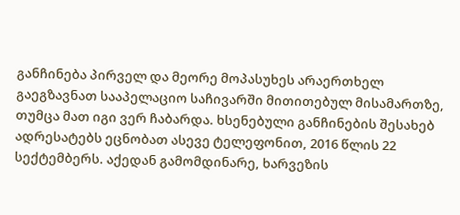განჩინება პირველ და მეორე მოპასუხეს არაერთხელ გაეგზავნათ სააპელაციო საჩივარში მითითებულ მისამართზე, თუმცა მათ იგი ვერ ჩაბარდა. ხსენებული განჩინების შესახებ ადრესატებს ეცნობათ ასევე ტელეფონით, 2016 წლის 22 სექტემბერს. აქედან გამომდინარე, ხარვეზის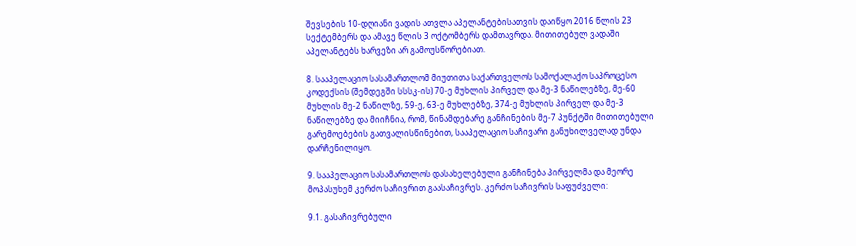შევსების 10-დღიანი ვადის ათვლა აპელანტებისათვის დაიწყო 2016 წლის 23 სექტემბერს და ამავე წლის 3 ოქტომბერს დამთავრდა. მითითებულ ვადაში აპელანტებს ხარვეზი არ გამოუსწორებიათ.

8. სააპელაციო სასამართლომ მიუთითა საქართველოს სამოქალაქო საპროცესო კოდექსის (შემდეგში სსსკ-ის) 70-ე მუხლის პირველ და მე-3 ნაწილებზე, მე-60 მუხლის მე-2 ნაწილზე, 59-ე, 63-ე მუხლებზე, 374-ე მუხლის პირველ და მე-3 ნაწილებზე და მიიჩნია, რომ, წინამდებარე განჩინების მე-7 პუნქტში მითითებული გარემოებების გათვალისწინებით, სააპელაციო საჩივარი განუხილველად უნდა დარჩენილიყო.

9. სააპელაციო სასამართლოს დასახელებული განჩინება პირველმა და მეორე მოპასუხემ კერძო საჩივრით გაასაჩივრეს. კერძო საჩივრის საფუძველი:

9.1. გასაჩივრებული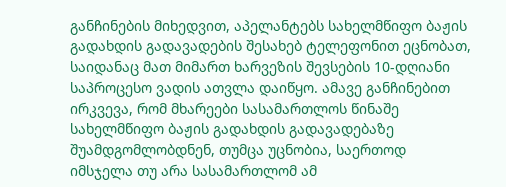განჩინების მიხედვით, აპელანტებს სახელმწიფო ბაჟის გადახდის გადავადების შესახებ ტელეფონით ეცნობათ, საიდანაც მათ მიმართ ხარვეზის შევსების 10-დღიანი საპროცესო ვადის ათვლა დაიწყო. ამავე განჩინებით ირკვევა, რომ მხარეები სასამართლოს წინაშე სახელმწიფო ბაჟის გადახდის გადავადებაზე შუამდგომლობდნენ, თუმცა უცნობია, საერთოდ იმსჯელა თუ არა სასამართლომ ამ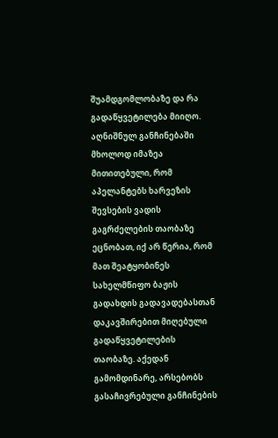შუამდგომლობაზე და რა გადაწყვეტილება მიიღო. აღნიშნულ განჩინებაში მხოლოდ იმაზეა მითითებული, რომ აპელანტებს ხარვეზის შევსების ვადის გაგრძელების თაობაზე ეცნობათ, იქ არ წერია, რომ მათ შეატყობინეს სახელმწიფო ბაჟის გადახდის გადავადებასთან დაკავშირებით მიღებული გადაწყვეტილების თაობაზე. აქედან გამომდინარე, არსებობს გასაჩივრებული განჩინების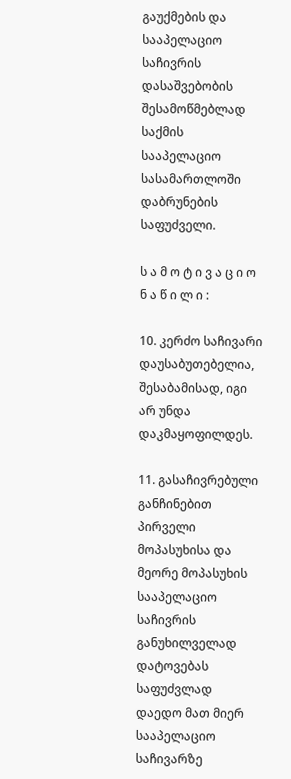გაუქმების და სააპელაციო საჩივრის დასაშვებობის შესამოწმებლად საქმის სააპელაციო სასამართლოში დაბრუნების საფუძველი.

ს ა მ ო ტ ი ვ ა ც ი ო ნ ა წ ი ლ ი :

10. კერძო საჩივარი დაუსაბუთებელია, შესაბამისად, იგი არ უნდა დაკმაყოფილდეს.

11. გასაჩივრებული განჩინებით პირველი მოპასუხისა და მეორე მოპასუხის სააპელაციო საჩივრის განუხილველად დატოვებას საფუძვლად დაედო მათ მიერ სააპელაციო საჩივარზე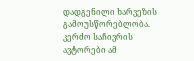დადგენილი ხარვეზის გამოუსწორებლობა. კერძო საჩივრის ავტორები ამ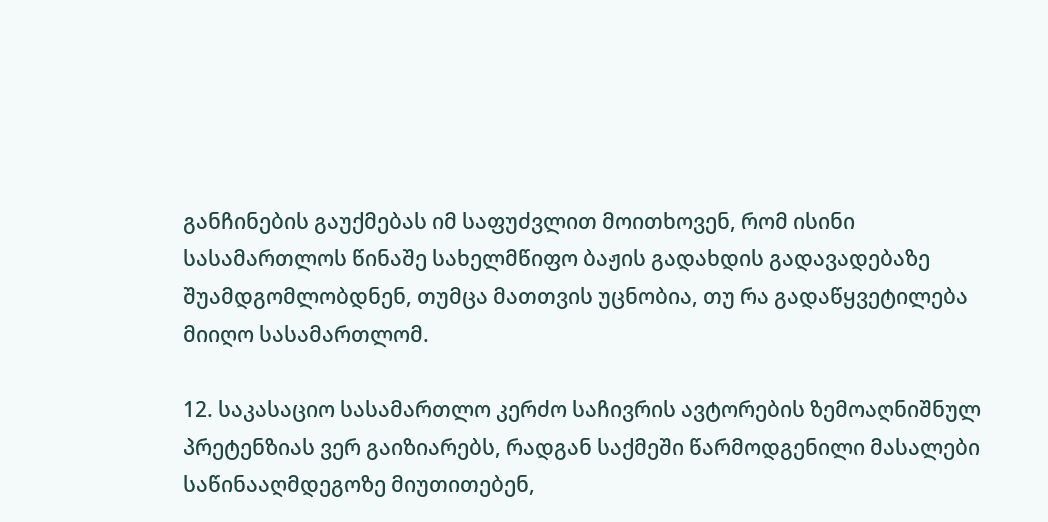განჩინების გაუქმებას იმ საფუძვლით მოითხოვენ, რომ ისინი სასამართლოს წინაშე სახელმწიფო ბაჟის გადახდის გადავადებაზე შუამდგომლობდნენ, თუმცა მათთვის უცნობია, თუ რა გადაწყვეტილება მიიღო სასამართლომ.

12. საკასაციო სასამართლო კერძო საჩივრის ავტორების ზემოაღნიშნულ პრეტენზიას ვერ გაიზიარებს, რადგან საქმეში წარმოდგენილი მასალები საწინააღმდეგოზე მიუთითებენ,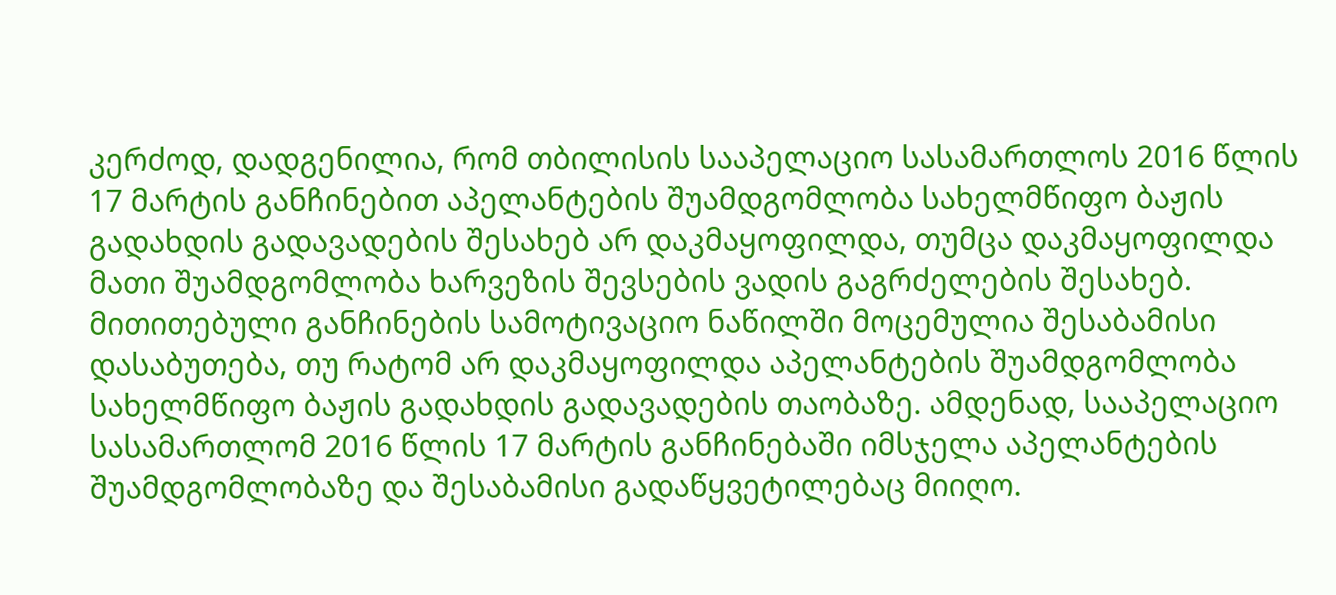კერძოდ, დადგენილია, რომ თბილისის სააპელაციო სასამართლოს 2016 წლის 17 მარტის განჩინებით აპელანტების შუამდგომლობა სახელმწიფო ბაჟის გადახდის გადავადების შესახებ არ დაკმაყოფილდა, თუმცა დაკმაყოფილდა მათი შუამდგომლობა ხარვეზის შევსების ვადის გაგრძელების შესახებ. მითითებული განჩინების სამოტივაციო ნაწილში მოცემულია შესაბამისი დასაბუთება, თუ რატომ არ დაკმაყოფილდა აპელანტების შუამდგომლობა სახელმწიფო ბაჟის გადახდის გადავადების თაობაზე. ამდენად, სააპელაციო სასამართლომ 2016 წლის 17 მარტის განჩინებაში იმსჯელა აპელანტების შუამდგომლობაზე და შესაბამისი გადაწყვეტილებაც მიიღო.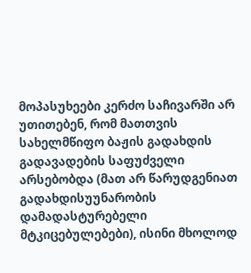მოპასუხეები კერძო საჩივარში არ უთითებენ, რომ მათთვის სახელმწიფო ბაჟის გადახდის გადავადების საფუძველი არსებობდა (მათ არ წარუდგენიათ გადახდისუუნარობის დამადასტურებელი მტკიცებულებები), ისინი მხოლოდ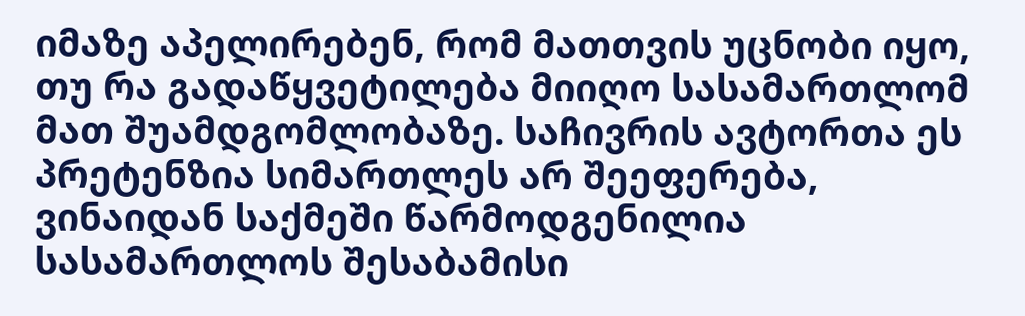იმაზე აპელირებენ, რომ მათთვის უცნობი იყო, თუ რა გადაწყვეტილება მიიღო სასამართლომ მათ შუამდგომლობაზე. საჩივრის ავტორთა ეს პრეტენზია სიმართლეს არ შეეფერება, ვინაიდან საქმეში წარმოდგენილია სასამართლოს შესაბამისი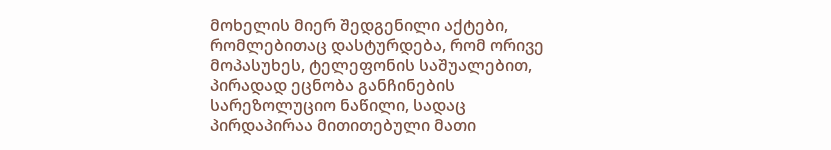მოხელის მიერ შედგენილი აქტები, რომლებითაც დასტურდება, რომ ორივე მოპასუხეს, ტელეფონის საშუალებით, პირადად ეცნობა განჩინების სარეზოლუციო ნაწილი, სადაც პირდაპირაა მითითებული მათი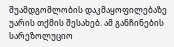შუამდგომლობის დაკმაყოფილებაზე უარის თქმის შესახებ. ამ განჩინების სარეზოლუციო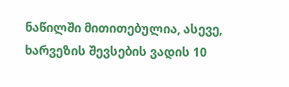ნაწილში მითითებულია, ასევე, ხარვეზის შევსების ვადის 10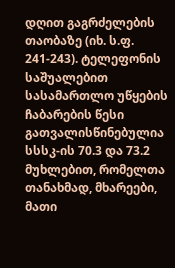დღით გაგრძელების თაობაზე (იხ. ს.ფ. 241-243). ტელეფონის საშუალებით სასამართლო უწყების ჩაბარების წესი გათვალისწინებულია სსსკ-ის 70.3 და 73.2 მუხლებით, რომელთა თანახმად, მხარეები, მათი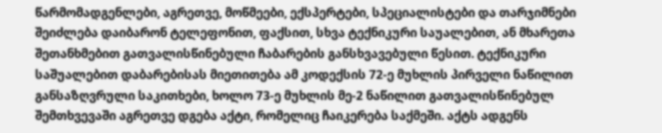წარმომადგენლები, აგრეთვე, მოწმეები, ექსპერტები, სპეციალისტები და თარჯიმნები შეიძლება დაიბარონ ტელეფონით, ფაქსით, სხვა ტექნიკური საუალებით, ან მხარეთა შეთანხმებით გათვალისწინებული ჩაბარების განსხვავებული წესით. ტექნიკური საშუალებით დაბარებისას მიეთითება ამ კოდექსის 72-ე მუხლის პირველი ნაწილით განსაზღვრული საკითხები, ხოლო 73-ე მუხლის მე-2 ნაწილით გათვალისწინებულ შემთხვევაში აგრეთვე დგება აქტი, რომელიც ჩაიკერება საქმეში. აქტს ადგენს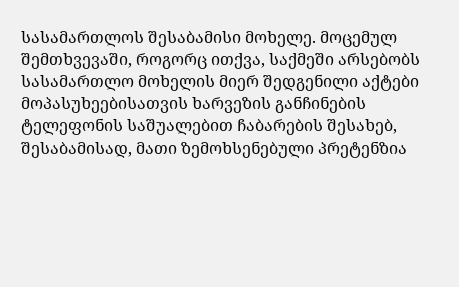სასამართლოს შესაბამისი მოხელე. მოცემულ შემთხვევაში, როგორც ითქვა, საქმეში არსებობს სასამართლო მოხელის მიერ შედგენილი აქტები მოპასუხეებისათვის ხარვეზის განჩინების ტელეფონის საშუალებით ჩაბარების შესახებ, შესაბამისად, მათი ზემოხსენებული პრეტენზია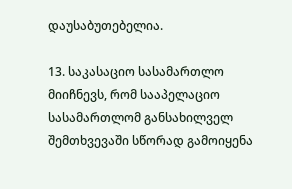დაუსაბუთებელია.

13. საკასაციო სასამართლო მიიჩნევს, რომ სააპელაციო სასამართლომ განსახილველ შემთხვევაში სწორად გამოიყენა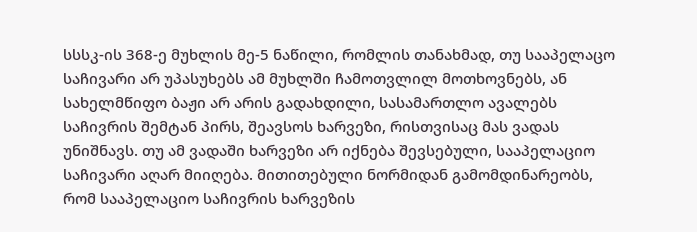სსსკ-ის 368-ე მუხლის მე-5 ნაწილი, რომლის თანახმად, თუ სააპელაცო საჩივარი არ უპასუხებს ამ მუხლში ჩამოთვლილ მოთხოვნებს, ან სახელმწიფო ბაჟი არ არის გადახდილი, სასამართლო ავალებს საჩივრის შემტან პირს, შეავსოს ხარვეზი, რისთვისაც მას ვადას უნიშნავს. თუ ამ ვადაში ხარვეზი არ იქნება შევსებული, სააპელაციო საჩივარი აღარ მიიღება. მითითებული ნორმიდან გამომდინარეობს, რომ სააპელაციო საჩივრის ხარვეზის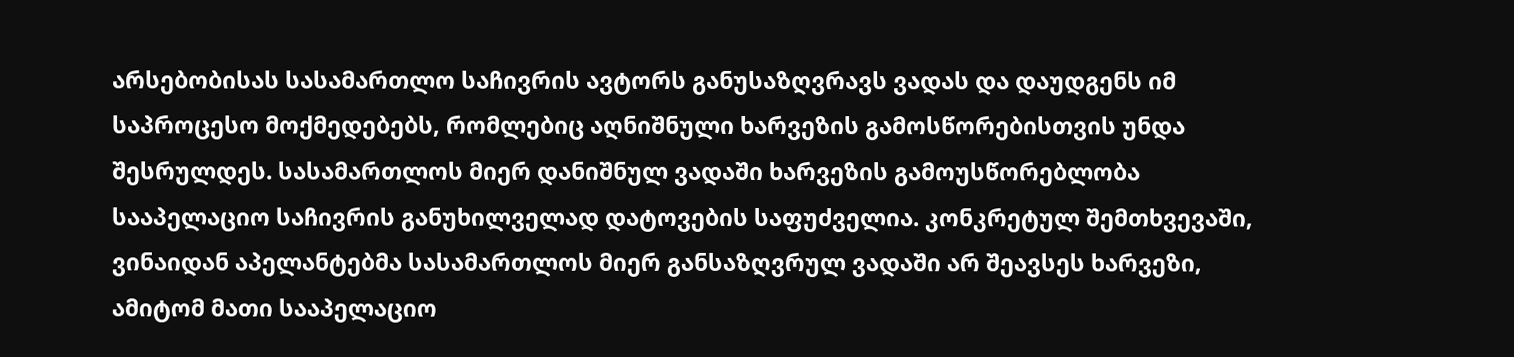არსებობისას სასამართლო საჩივრის ავტორს განუსაზღვრავს ვადას და დაუდგენს იმ საპროცესო მოქმედებებს, რომლებიც აღნიშნული ხარვეზის გამოსწორებისთვის უნდა შესრულდეს. სასამართლოს მიერ დანიშნულ ვადაში ხარვეზის გამოუსწორებლობა სააპელაციო საჩივრის განუხილველად დატოვების საფუძველია. კონკრეტულ შემთხვევაში, ვინაიდან აპელანტებმა სასამართლოს მიერ განსაზღვრულ ვადაში არ შეავსეს ხარვეზი, ამიტომ მათი სააპელაციო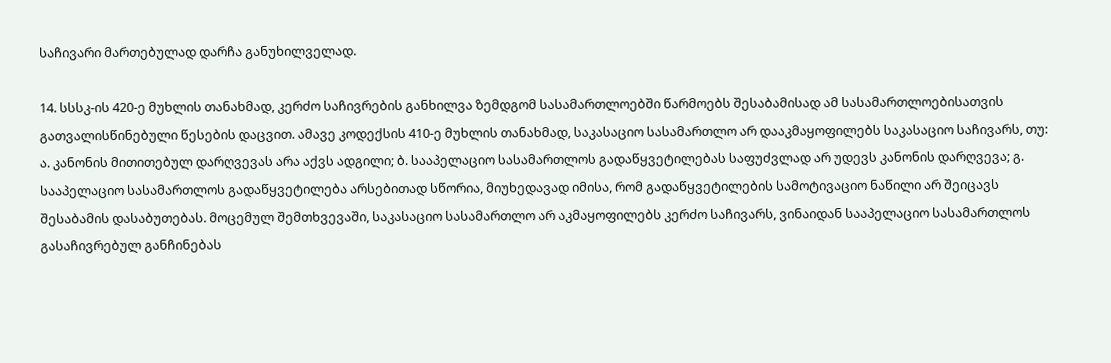საჩივარი მართებულად დარჩა განუხილველად.

14. სსსკ-ის 420-ე მუხლის თანახმად, კერძო საჩივრების განხილვა ზემდგომ სასამართლოებში წარმოებს შესაბამისად ამ სასამართლოებისათვის გათვალისწინებული წესების დაცვით. ამავე კოდექსის 410-ე მუხლის თანახმად, საკასაციო სასამართლო არ დააკმაყოფილებს საკასაციო საჩივარს, თუ: ა. კანონის მითითებულ დარღვევას არა აქვს ადგილი; ბ. სააპელაციო სასამართლოს გადაწყვეტილებას საფუძვლად არ უდევს კანონის დარღვევა; გ. სააპელაციო სასამართლოს გადაწყვეტილება არსებითად სწორია, მიუხედავად იმისა, რომ გადაწყვეტილების სამოტივაციო ნაწილი არ შეიცავს შესაბამის დასაბუთებას. მოცემულ შემთხვევაში, საკასაციო სასამართლო არ აკმაყოფილებს კერძო საჩივარს, ვინაიდან სააპელაციო სასამართლოს გასაჩივრებულ განჩინებას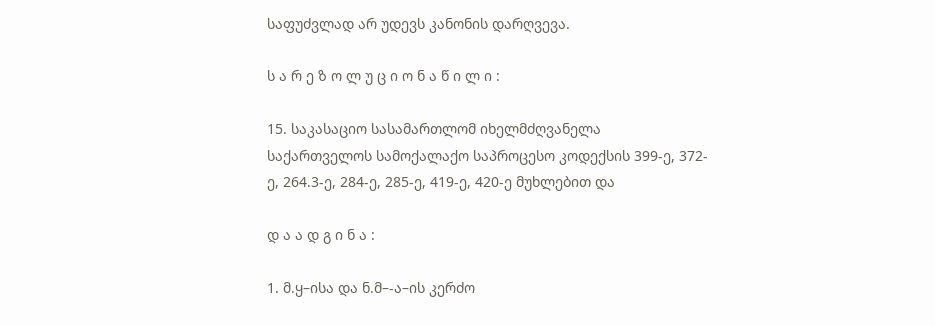საფუძვლად არ უდევს კანონის დარღვევა.

ს ა რ ე ზ ო ლ უ ც ი ო ნ ა წ ი ლ ი :

15. საკასაციო სასამართლომ იხელმძღვანელა საქართველოს სამოქალაქო საპროცესო კოდექსის 399-ე, 372-ე, 264.3-ე, 284-ე, 285-ე, 419-ე, 420-ე მუხლებით და

დ ა ა დ გ ი ნ ა :

1. მ.ყ–ისა და ნ.მ–-ა–ის კერძო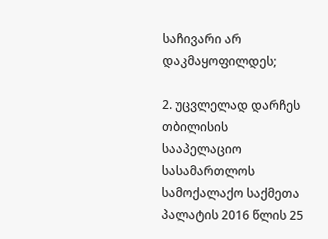საჩივარი არ დაკმაყოფილდეს;

2. უცვლელად დარჩეს თბილისის სააპელაციო სასამართლოს სამოქალაქო საქმეთა პალატის 2016 წლის 25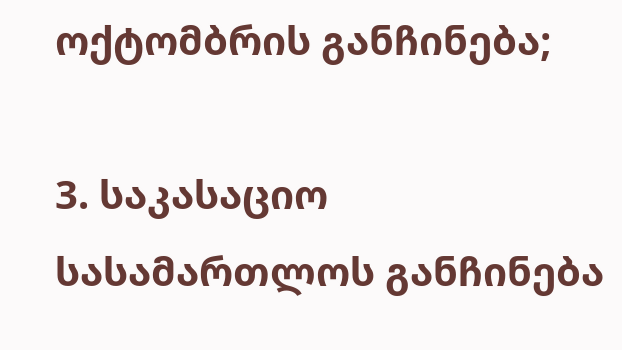ოქტომბრის განჩინება;

3. საკასაციო სასამართლოს განჩინება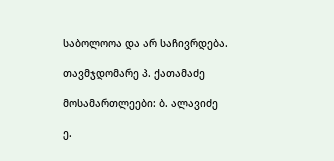საბოლოოა და არ საჩივრდება.

თავმჯდომარე პ. ქათამაძე

მოსამართლეები: ბ. ალავიძე

ე.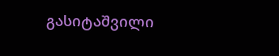გასიტაშვილი